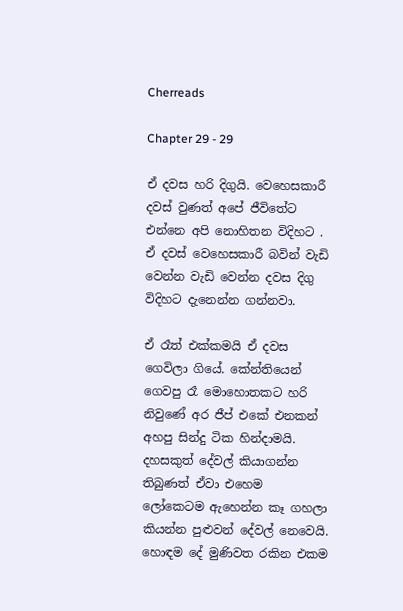Cherreads

Chapter 29 - 29

ඒ දවස හරි දිගුයි. වෙහෙසකාරී දවස් වුණත් අපේ ජීවිතේට එන්නෙ අපි නොහිතන විදිහට . ඒ දවස් වෙහෙසකාරී බවින් වැඩි වෙන්න වැඩි වෙන්න දවස දිගු විදිහට දැනෙන්න ගන්නවා.

ඒ රෑත් එක්කමයි ඒ දවස ගෙවිලා ගියේ. කේන්තියෙන් ගෙවපු රෑ මොහොතකට හරි නිවුණේ අර ජීප් එකේ එනකන් අහපු සින්දු ටික හින්දාමයි. දහසකුත් දේවල් කියාගන්න තිබුණත් ඒවා එහෙම ලෝකෙටම ඇහෙන්න කෑ ගහලා කියන්න පුළුවන් දේවල් නෙවෙයි. හොඳම දේ මුණිවත රකින එකම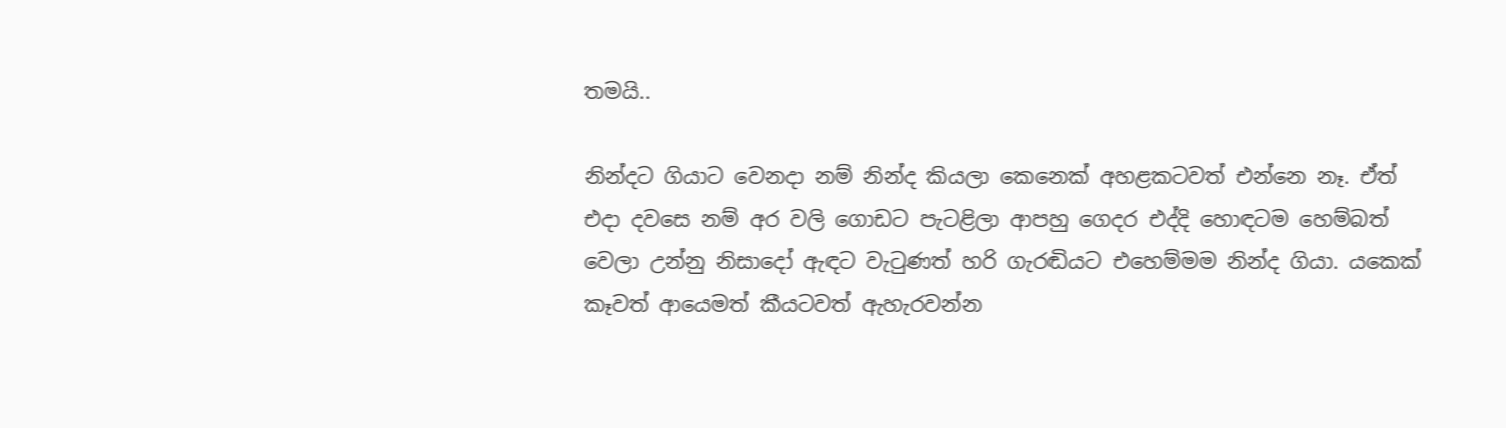තමයි..

නින්දට ගියාට වෙනදා නම් නින්ද කියලා කෙනෙක් අහළකටවත් එන්නෙ නෑ. ඒත් එදා දවසෙ නම් අර වලි ගොඩට පැටළිලා ආපහු ගෙදර එද්දි හොඳටම හෙම්බත් වෙලා උන්නු නිසාදෝ ඇඳට වැටුණත් හරි ගැරඬියට එහෙම්මම නින්ද ගියා. යකෙක් කෑවත් ආයෙමත් කීයටවත් ඇහැරවන්න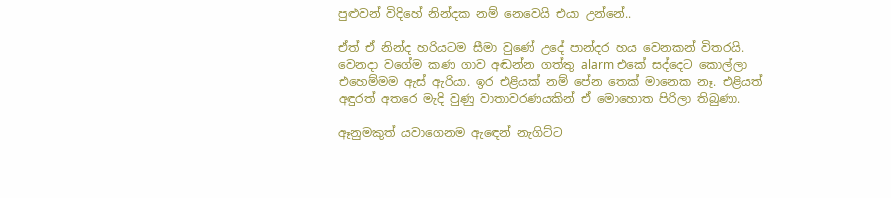පුළුවන් විදිහේ නින්දක නම් නෙවෙයි එයා උන්නේ..

ඒත් ඒ නින්ද හරියටම සීමා වුණේ උදේ පාන්දර හය වෙනකන් විතරයි. වෙනදා වගේම කණ ගාව අඬන්න ගත්තු alarm එකේ සද්දෙට කොල්ලා එහෙම්මම ඇස් ඇරියා. ඉර එළියක් නම් පේන තෙක් මානෙක නෑ. එළියත් අඳුරත් අතරෙ මැදි වුණු වාතාවරණයකින් ඒ මොහොත පිරිලා තිබුණා.

ඈනුමකුත් යවාගෙනම ඇඳෙන් නැගිට්ට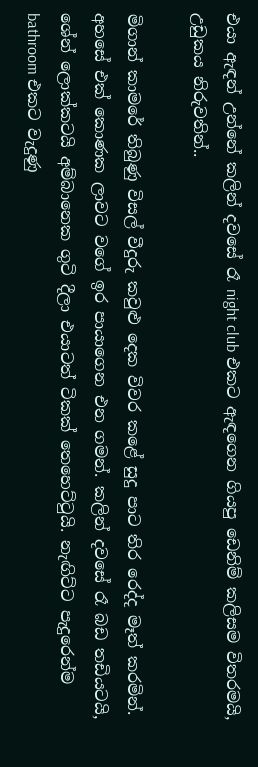එයා ඇඳන් උන්නේ කලින් දවසේ රෑ night club එකට ඇඳගෙන ගියපු ඩෙනිම් කලිසම විතරමයි, උඩුකය නිරුවතින්..

මිගාන් කාමරේ තිබුණු විසල් වීදුරු කවුළු දෙක විවර කළේ සුදු පාට තිර රෙද්ද මෑත් කරමින්. අහසේ එක් කොණක ලාවට වගේ ඉර පායාගෙන එන ගමන්. කලින් දවසේ රෑ බඩ තඩියටයි, ශේන් ලොක්කටයි අම්බානෙක ගුටි දීලා එයාටත් ටිකක් තෙහෙට්ටුයි. නැඟිට්ට පැදුරෙන්ම bathroom එකට වැදුණු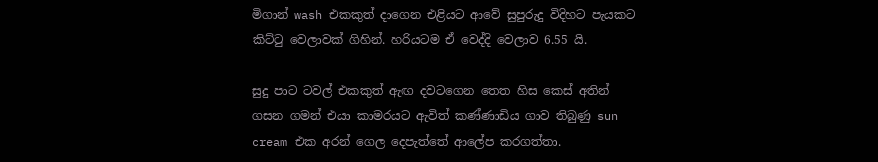මිගාන් wash එකකුත් දාගෙන එළියට ආවේ සුපුරුදු විදිහට පැයකට කිට්ටු වෙලාවක් ගිහින්. හරියටම ඒ වෙද්දි වෙලාව 6.55 යි.

සුදු පාට ටවල් එකකුත් ඇඟ දවටගෙන තෙත හිස කෙස් අතින් ගසන ගමන් එයා කාමරයට ඇවිත් කණ්ණාඩිය ගාව තිබුණු sun cream එක අරන් ගෙල දෙපැත්තේ ආලේප කරගත්තා.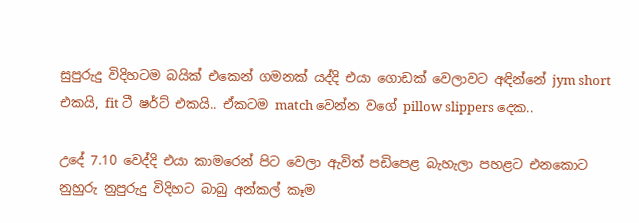සුපුරුදු විදිහටම බයික් එකෙන් ගමනක් යද්දි එයා ගොඩක් වෙලාවට අඳින්නේ jym short එකයි, fit ටී ෂර්ට් එකයි.. ඒකටම match වෙන්න වගේ pillow slippers දෙක..

උදේ 7.10 වෙද්දි එයා කාමරෙන් පිට වෙලා ඇවිත් පඩිපෙළ බැහැලා පහළට එනකොට නුහුරු නුපුරුදු විදිහට බාබු අන්කල් කෑම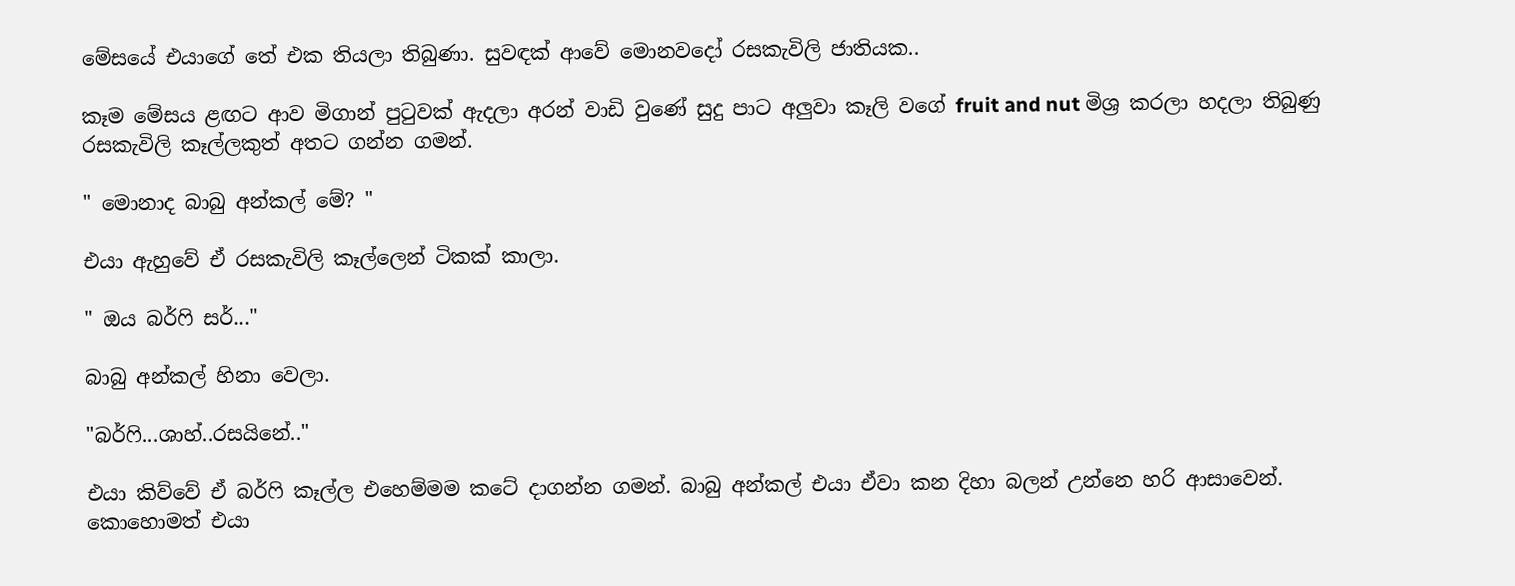මේසයේ එයාගේ තේ එක තියලා තිබුණා. සුවඳක් ආවේ මොනවදෝ රසකැවිලි ජාතියක..

කෑම මේසය ළඟට ආව මිගාන් පුටුවක් ඇදලා අරන් වාඩි වුණේ සුදු පාට අලුවා කෑලි වගේ fruit and nut මිශ්‍ර කරලා හදලා තිබුණු රසකැවිලි කෑල්ලකුත් අතට ගන්න ගමන්.

" මොනාද බාබු අන්කල් මේ? "

එයා ඇහුවේ ඒ රසකැවිලි කෑල්ලෙන් ටිකක් කාලා.

" ඔය බර්ෆි සර්..."

බාබු අන්කල් හිනා වෙලා.

"බර්ෆි...ශාහ්..රසයිනේ.."

එයා කිව්වේ ඒ බර්ෆි කෑල්ල එහෙම්මම කටේ දාගන්න ගමන්. බාබු අන්කල් එයා ඒවා කන දිහා බලන් උන්නෙ හරි ආසාවෙන්. කොහොමත් එයා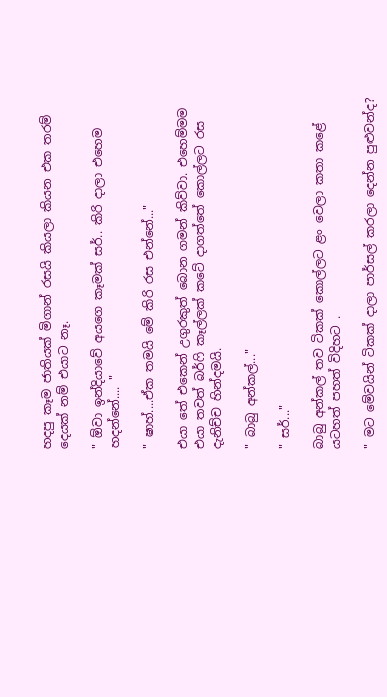හදපු කෑම ජාතියක් මිගාන් රසයි කියලා කියන එක තරම් දෙයක් නම් එයාට නෑ.

" ඕවා ඉන්දියාවේ අයගෙ කෑමක් සර්.. කිරි දාලා එහෙම හදන්නේ.... "

" ෂාහ්....ඒක තමයි මේ කිරි රස එන්නේ..."

එයා තේ එකෙන් උගුරකුත් බොන ගමන් කිව්වා. එහෙම්මම එයා තවත් බර්ෆි කෑල්ලක් කටේ දාගත්තේ කොල්ලට රස දැනිච්ච හින්දමයි.

" බාබු අන්කල්..."

" සර්..."

බාබු අන්කල් තව ටිකක් කොල්ලට ළං වෙලා කතා කළේ යටහත් පහත් විදිහට .

" මට මේවයින් ටිකක් දාලා පාර්සල් කරලා දෙන්න පුළුවන්ද?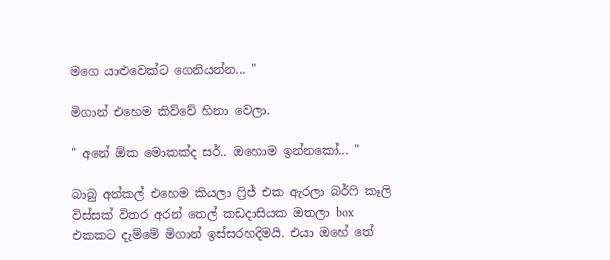මගෙ යාළුවෙක්ට ගෙනියන්න... "

මිගාන් එහෙම කිව්වේ හිනා වෙලා.

" අනේ ඕක මොකක්ද සර්.. ඔහොම ඉන්නකෝ... "

බාබු අන්කල් එහෙම කියලා ෆ්‍රිජ් එක ඇරලා බර්ෆි කෑලි විස්සක් විතර අරන් තෙල් කඩදාසියක ඔතලා box එකකට දැම්මේ මිගාන් ඉස්සරහදිමයි. එයා ඔහේ තේ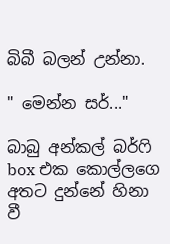බිබී බලන් උන්නා.

" මෙන්න සර්..."

බාබු අන්කල් බර්ෆි box එක කොල්ලගෙ අතට දුන්නේ හිනා වී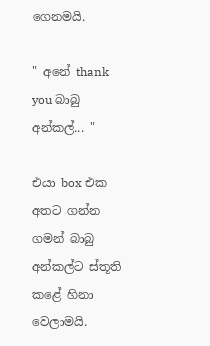ගෙනමයි.

" අනේ thank you බාබු අන්කල්... "

එයා box එක අතට ගන්න ගමන් බාබු අන්කල්ට ස්තූති කළේ හිනා වෙලාමයි.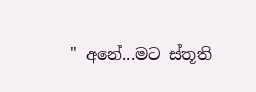" අනේ...මට ස්තූති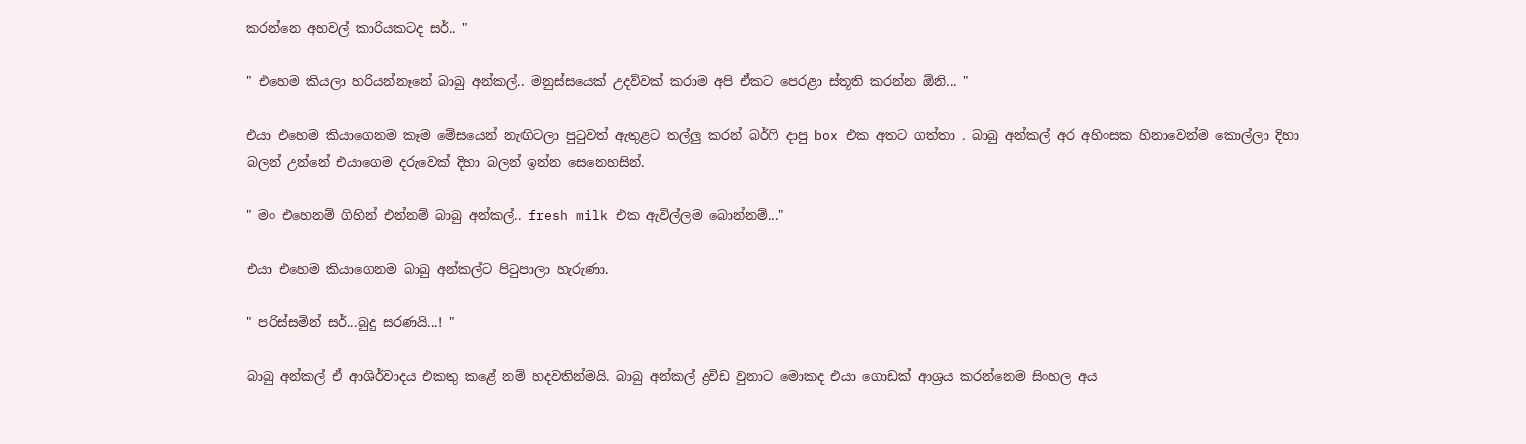කරන්නෙ අහවල් කාරියකටද සර්.. "

" එහෙම කියලා හරියන්නෑනේ බාබු අන්කල්.. මනුස්සයෙක් උදව්වක් කරාම අපි ඒකට පෙරළා ස්තූති කරන්න ඕනි... "

එයා එහෙම කියාගෙනම කෑම මේසයෙන් නැඟිටලා පුටුවත් ඇතුළට තල්ලු කරන් බර්ෆි දාපු box එක අතට ගත්තා . බාබු අන්කල් අර අහිංසක හිනාවෙන්ම කොල්ලා දිහා බලන් උන්නේ එයාගෙම දරුවෙක් දිහා බලන් ඉන්න සෙනෙහසින්.

" මං එහෙනම් ගිහින් එන්නම් බාබු අන්කල්.. fresh milk එක ඇවිල්ලම බොන්නම්..."

එයා එහෙම කියාගෙනම බාබු අන්කල්ට පිටුපාලා හැරුණා.

" පරිස්සමින් සර්...බුදු සරණයි...! "

බාබු අන්කල් ඒ ආශිර්වාදය එකතු කළේ නම් හදවතින්මයි. බාබු අන්කල් ද්‍රවිඩ වුනාට මොකද එයා ගොඩක් ආශ්‍රය කරන්නෙම සිංහල අය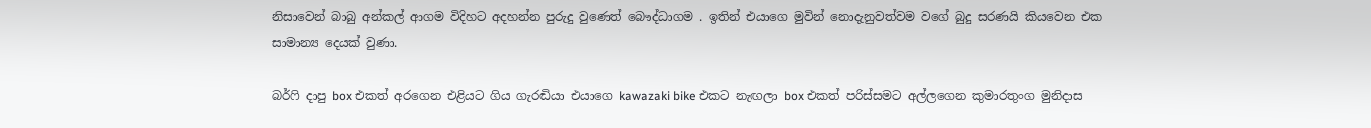නිසාවෙන් බාබු අන්කල් ආගම විදිහට අදහන්න පුරුදු වුණෙත් බෞද්ධාගම . ඉතින් එයාගෙ මුවින් නොදැනුවත්වම වගේ බුදු සරණයි කියවෙන එක සාමාන්‍ය දෙයක් වුණා.

බර්ෆි දාපු box එකත් අරගෙන එළියට ගිය ගැරඬියා එයාගෙ kawazaki bike එකට නැඟලා box එකත් පරිස්සමට අල්ලගෙන කුමාරතුංග මුනිදාස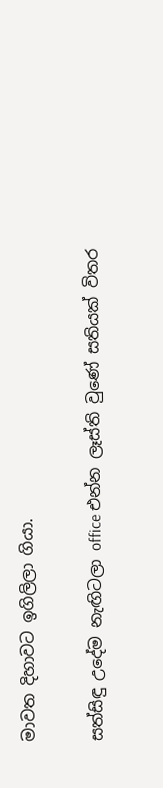මාවත දිහාවට ඉගිලිලා ගියා.

සත්සිඳු උදේම නැඟිටලා office එන්න ලෑස්ති වුණේ සතියක් විතර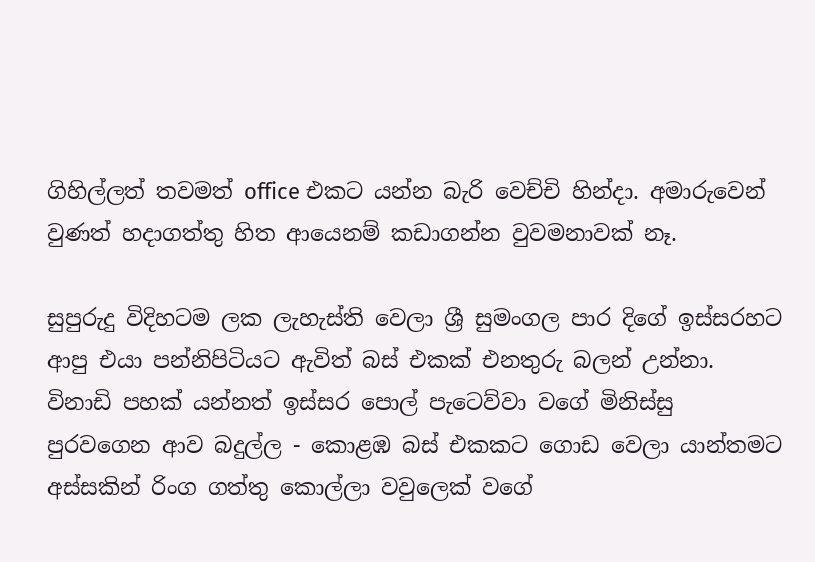ගිහිල්ලත් තවමත් office එකට යන්න බැරි වෙච්චි හින්දා. අමාරුවෙන් වුණත් හදාගත්තු හිත ආයෙනම් කඩාගන්න වුවමනාවක් නෑ.

සුපුරුදු විදිහටම ලක ලැහැස්ති වෙලා ශ්‍රී සුමංගල පාර දිගේ ඉස්සරහට ආපු එයා පන්නිපිටියට ඇවිත් බස් එකක් එනතුරු බලන් උන්නා. විනාඩි පහක් යන්නත් ඉස්සර පොල් පැටෙව්වා වගේ මිනිස්සු පුරවගෙන ආව බදුල්ල - කොළඹ බස් එකකට ගොඩ වෙලා යාන්තමට අස්සකින් රිංග ගත්තු කොල්ලා වවුලෙක් වගේ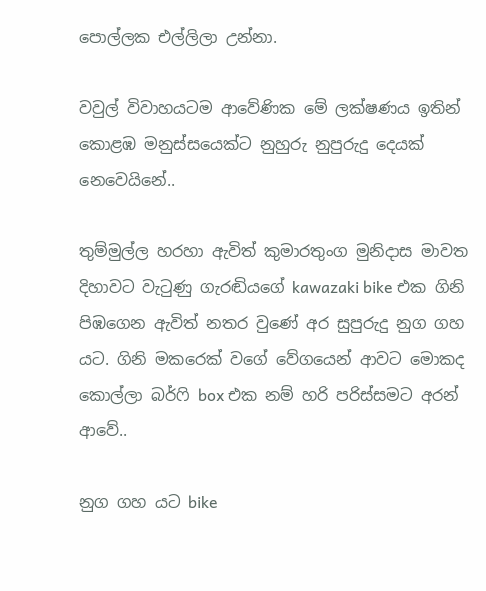පොල්ලක එල්ලිලා උන්නා.

වවුල් විවාහයටම ආවේණික මේ ලක්ෂණය ඉතින් කොළඹ මනුස්සයෙක්ට නුහුරු නුපුරුදු දෙයක් නෙවෙයිනේ..

තුම්මුල්ල හරහා ඇවිත් කුමාරතුංග මුනිදාස මාවත දිහාවට වැටුණු ගැරඬියගේ kawazaki bike එක ගිනි පිඹගෙන ඇවිත් නතර වුණේ අර සුපුරුදු නුග ගහ යට. ගිනි මකරෙක් වගේ වේගයෙන් ආවට මොකද කොල්ලා බර්ෆි box එක නම් හරි පරිස්සමට අරන් ආවේ..

නුග ගහ යට bike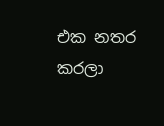එක නතර කරලා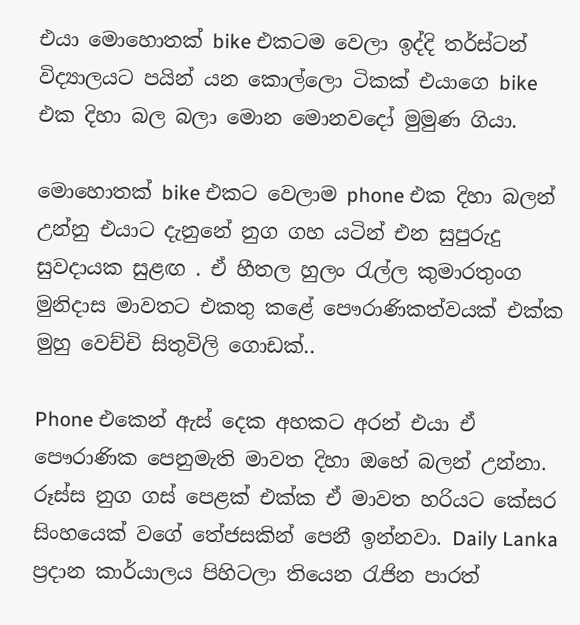එයා මොහොතක් bike එකටම වෙලා ඉද්දි තර්ස්ටන් විද්‍යාලයට පයින් යන කොල්ලො ටිකක් එයාගෙ bike එක දිහා බල බලා මොන මොනවදෝ මුමුණ ගියා.

මොහොතක් bike එකට වෙලාම phone එක දිහා බලන් උන්නු එයාට දැනුනේ නුග ගහ යටින් එන සුපුරුදු සුවදායක සුළඟ . ඒ හීතල හුලං රැල්ල කුමාරතුංග මුනිදාස මාවතට එකතු කළේ පෞරාණිකත්වයක් එක්ක මුහු වෙච්චි සිතුවිලි ගොඩක්..

Phone එකෙන් ඇස් දෙක අහකට අරන් එයා ඒ පෞරාණික පෙනුමැති මාවත දිහා ඔහේ බලන් උන්නා. රූස්ස නුග ගස් පෙළක් එක්ක ඒ මාවත හරියට කේසර සිංහයෙක් වගේ තේජසකින් පෙනී ඉන්නවා. Daily Lanka ප්‍රදාන කාර්යාලය පිහිටලා තියෙන රැජින පාරත්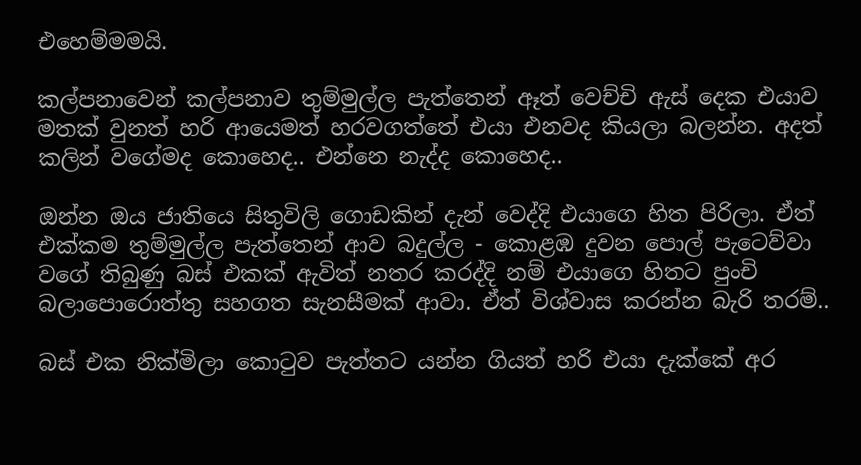එහෙම්මමයි.

කල්පනාවෙන් කල්පනාව තුම්මුල්ල පැත්තෙන් ඈත් වෙච්චි ඇස් දෙක එයාව මතක් වුනත් හරි ආයෙමත් හරවගත්තේ එයා එනවද කියලා බලන්න. අදත් කලින් වගේමද කොහෙද.. එන්නෙ නැද්ද කොහෙද..

ඔන්න ඔය ජාතියෙ සිතුවිලි ගොඩකින් දැන් වෙද්දි එයාගෙ හිත පිරිලා. ඒත් එක්කම තුම්මුල්ල පැත්තෙන් ආව බදුල්ල - කොළඹ දුවන පොල් පැටෙව්වා වගේ තිබුණු බස් එකක් ඇවිත් නතර කරද්දි නම් එයාගෙ හිතට පුංචි බලාපොරොත්තු සහගත සැනසීමක් ආවා. ඒත් විශ්වාස කරන්න බැරි තරම්..

බස් එක නික්මිලා කොටුව පැත්තට යන්න ගියත් හරි එයා දැක්කේ අර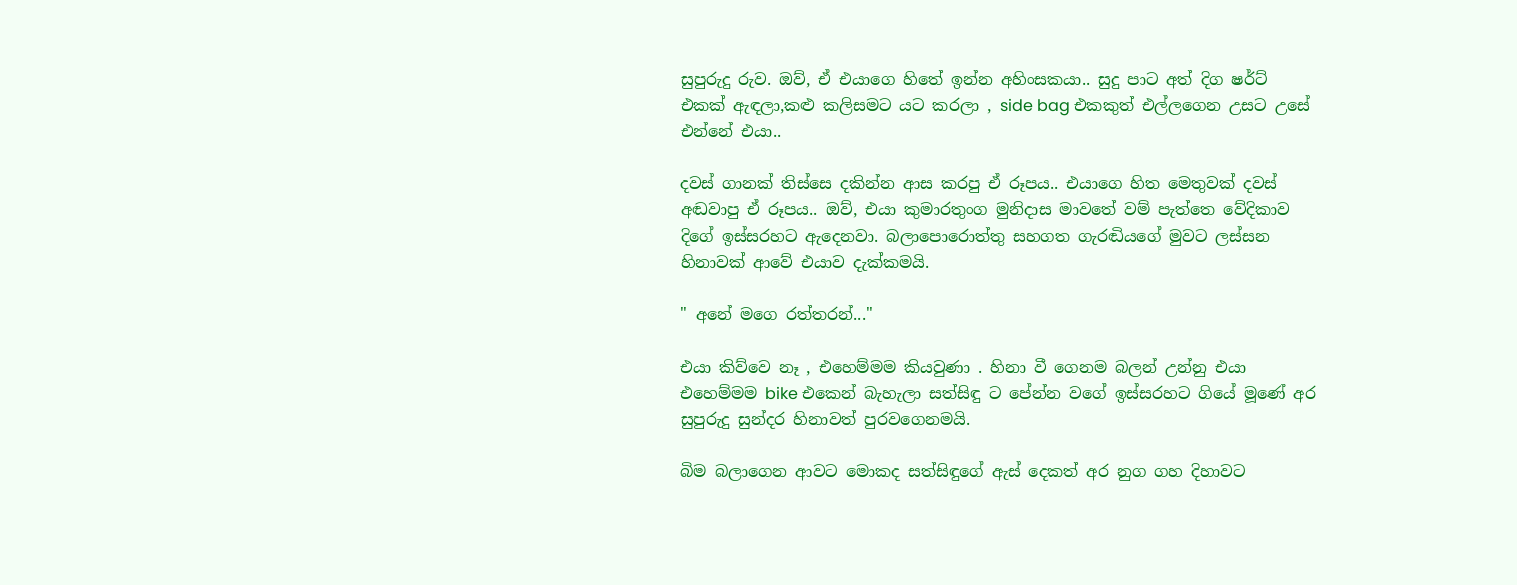සුපුරුදු රුව. ඔව්, ඒ එයාගෙ හිතේ ඉන්න අහිංසකයා.. සුදු පාට අත් දිග ෂර්ට් එකක් ඇඳලා,කළු කලිසමට යට කරලා , side bag එකකුත් එල්ලගෙන උසට උසේ එන්නේ එයා..

දවස් ගානක් තිස්සෙ දකින්න ආස කරපු ඒ රූපය.. එයාගෙ හිත මෙතුවක් දවස් අඬවාපු ඒ රූපය.. ඔව්, එයා කුමාරතුංග මුනිදාස මාවතේ වම් පැත්තෙ වේදිකාව දිගේ ඉස්සරහට ඇදෙනවා. බලාපොරොත්තු සහගත ගැරඬියගේ මුවට ලස්සන හිනාවක් ආවේ එයාව දැක්කමයි.

" අනේ මගෙ රත්තරන්..."

එයා කිව්වෙ නෑ , එහෙම්මම කියවුණා . හිනා වී ගෙනම බලන් උන්නු එයා එහෙම්මම bike එකෙන් බැහැලා සත්සිඳු ට පේන්න වගේ ඉස්සරහට ගියේ මූණේ අර සුපුරුදු සුන්දර හිනාවත් පුරවගෙනමයි.

බිම බලාගෙන ආවට මොකද සත්සිඳුගේ ඇස් දෙකත් අර නුග ගහ දිහාවට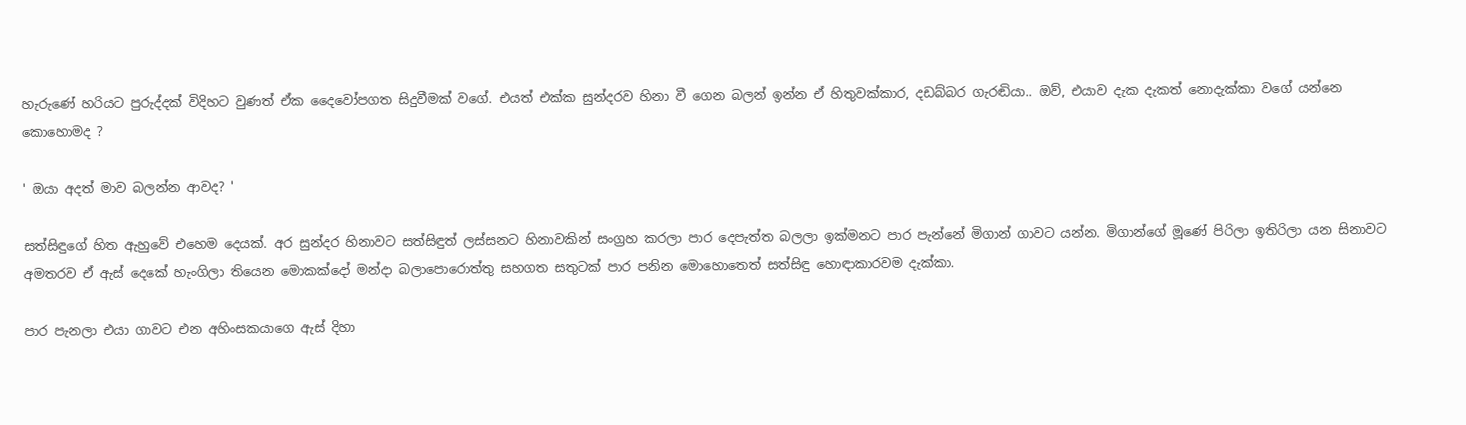හැරුණේ හරියට පුරුද්දක් විදිහට වුණත් ඒක දෛවෝපගත සිදුවීමක් වගේ. එයත් එක්ක සුන්දරව හිනා වී ගෙන බලන් ඉන්න ඒ හිතුවක්කාර, දඩබ්බර ගැරඬියා.. ඔව්, එයාව දැක දැකත් නොදැක්කා වගේ යන්නෙ කොහොමද ?

' ඔයා අදත් මාව බලන්න ආවද? '

සත්සිඳුගේ හිත ඇහුවේ එහෙම දෙයක්. අර සුන්දර හිනාවට සත්සිඳුත් ලස්සනට හිනාවකින් සංග්‍රහ කරලා පාර දෙපැත්ත බලලා ඉක්මනට පාර පැන්නේ මිගාන් ගාවට යන්න. මිගාන්ගේ මූණේ පිරිලා ඉතිරිලා යන සිනාවට අමතරව ඒ ඇස් දෙකේ හැංගිලා තියෙන මොකක්දෝ මන්දා බලාපොරොත්තු සහගත සතුටක් පාර පනින මොහොතෙත් සත්සිඳු හොඳාකාරවම දැක්කා.

පාර පැනලා එයා ගාවට එන අහිංසකයාගෙ ඇස් දිහා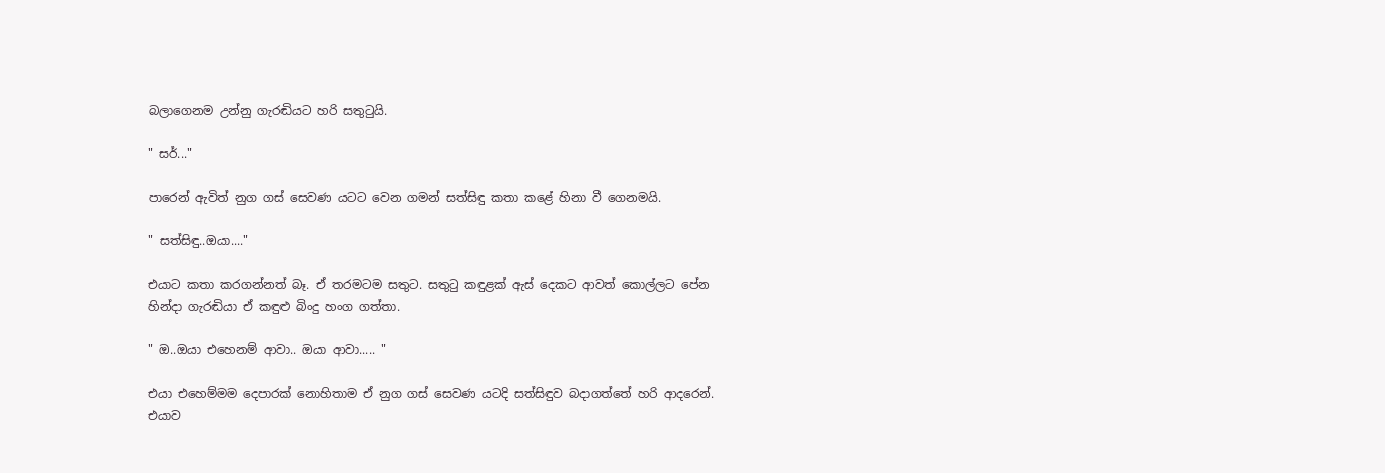බලාගෙනම උන්නු ගැරඬියට හරි සතුටුයි.

" සර්..."

පාරෙන් ඇවිත් නුග ගස් සෙවණ යටට වෙන ගමන් සත්සිඳු කතා කළේ හිනා වී ගෙනමයි.

" සත්සිඳු..ඔයා...."

එයාට කතා කරගන්නත් බෑ. ඒ තරමටම සතුට. සතුටු කඳුළක් ඇස් දෙකට ආවත් කොල්ලට පේන හින්දා ගැරඬියා ඒ කඳුළු බිංදු හංග ගත්තා.

" ඔ..ඔයා එහෙනම් ආවා.. ඔයා ආවා..... "

එයා එහෙම්මම දෙපාරක් නොහිතාම ඒ නුග ගස් සෙවණ යටදි සත්සිඳුව බදාගත්තේ හරි ආදරෙන්. එයාව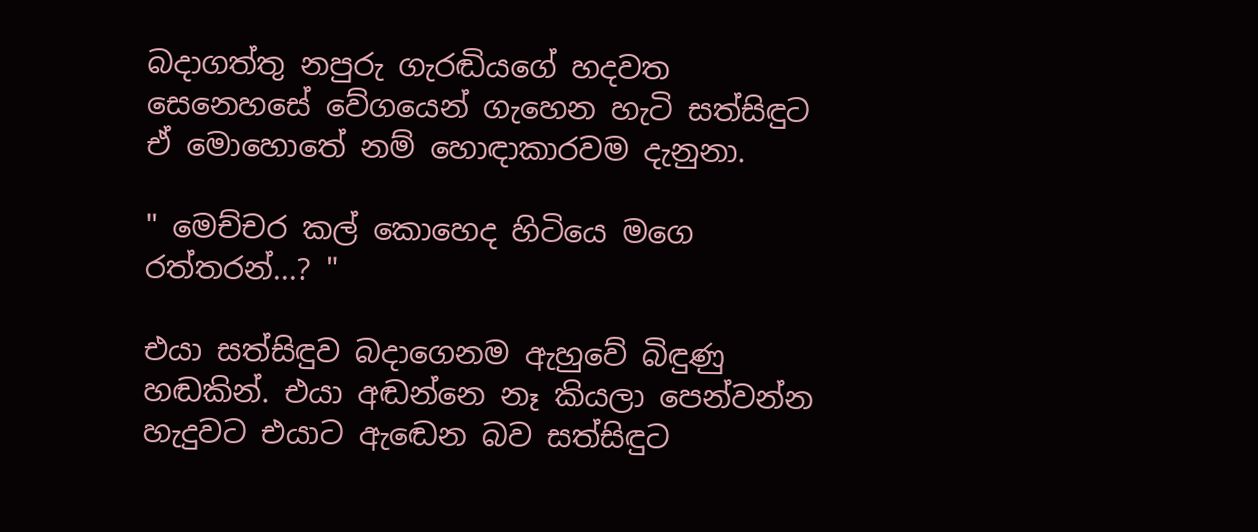බදාගත්තු නපුරු ගැරඬියගේ හදවත සෙනෙහසේ වේගයෙන් ගැහෙන හැටි සත්සිඳුට ඒ මොහොතේ නම් හොඳාකාරවම දැනුනා.

" මෙච්චර කල් කොහෙද හිටියෙ මගෙ රත්තරන්...? "

එයා සත්සිඳුව බදාගෙනම ඇහුවේ බිඳුණු හඬකින්. එයා අඬන්නෙ නෑ කියලා පෙන්වන්න හැදුවට එයාට ඇඬෙන බව සත්සිඳුට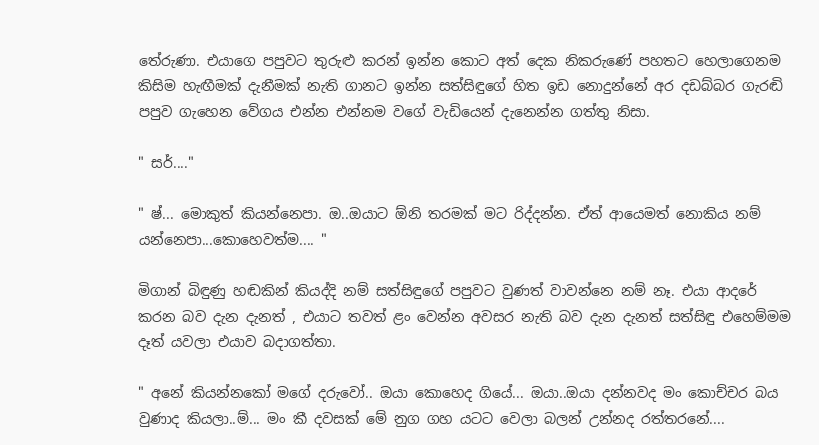තේරුණා. එයාගෙ පපුවට තුරුළු කරන් ඉන්න කොට අත් දෙක නිකරුණේ පහතට හෙලාගෙනම කිසිම හැඟීමක් දැනීමක් නැති ගානට ඉන්න සත්සිඳුගේ හිත ඉඩ නොදුන්නේ අර දඩබ්බර ගැරඬි පපුව ගැහෙන වේගය එන්න එන්නම වගේ වැඩියෙන් දැනෙන්න ගත්තු නිසා.

" සර්...."

" ෂ්... මොකුත් කියන්නෙපා. ඔ..ඔයාට ඕනි තරමක් මට රිද්දන්න. ඒත් ආයෙමත් නොකිය නම් යන්නෙපා...කොහෙවත්ම.... "

මිගාන් බිඳුණු හඬකින් කියද්දි නම් සත්සිඳුගේ පපුවට වුණත් වාවන්නෙ නම් නෑ. එයා ආදරේ කරන බව දැන දැනත් , එයාට තවත් ළං වෙන්න අවසර නැති බව දැන දැනත් සත්සිඳු එහෙම්මම දෑත් යවලා එයාව බදාගත්තා.

" අනේ කියන්නකෝ මගේ දරුවෝ.. ඔයා කොහෙද ගියේ... ඔයා..ඔයා දන්නවද මං කොච්චර බය වුණාද කියලා..ම්... මං කී දවසක් මේ නුග ගහ යටට වෙලා බලන් උන්නද රත්තරනේ....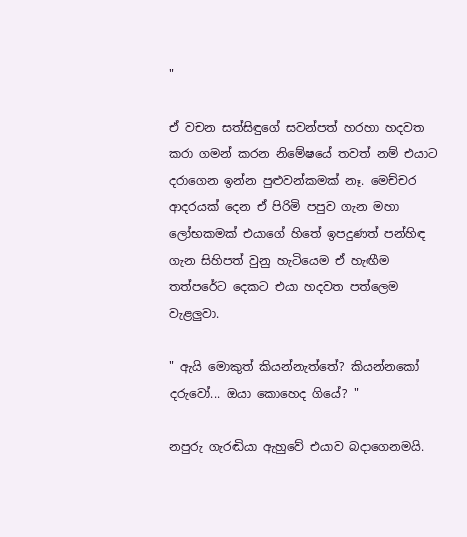"

ඒ වචන සත්සිඳුගේ සවන්පත් හරහා හදවත කරා ගමන් කරන නිමේෂයේ තවත් නම් එයාට දරාගෙන ඉන්න පුළුවන්කමක් නෑ. මෙච්චර ආදරයක් දෙන ඒ පිරිමි පපුව ගැන මහා ලෝභකමක් එයාගේ හිතේ ඉපදුණත් පන්හිඳ ගැන සිහිපත් වුනු හැටියෙම ඒ හැඟීම තත්පරේට දෙකට එයා හදවත පත්ලෙම වැළලුවා.

" ඇයි මොකුත් කියන්නැත්තේ? කියන්නකෝ දරුවෝ... ඔයා කොහෙද ගියේ? "

නපුරු ගැරඬියා ඇහුවේ එයාව බදාගෙනමයි.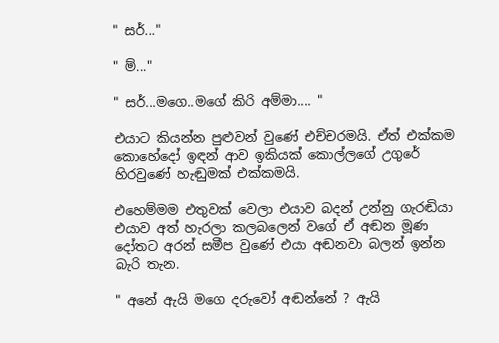" සර්..."

" ම්..."

" සර්...මගෙ..මගේ කිරි අම්මා.... "

එයාට කියන්න පුළුවන් වුණේ එච්චරමයි. ඒත් එක්කම කොහේදෝ ඉඳන් ආව ඉකියක් කොල්ලගේ උගුරේ හිරවුණේ හැඬුමක් එක්කමයි.

එහෙම්මම එතුවක් වෙලා එයාව බදන් උන්නු ගැරඬියා එයාව අ‍ත් හැරලා කලබලෙන් වගේ ඒ අඬන මූණ දෝතට අරන් සමීප වුණේ එයා අඬනවා බලන් ඉන්න බැරි තැන.

" අනේ ඇයි මගෙ දරුවෝ අඬන්නේ ? ඇයි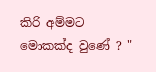කිරි අම්මට මොකක්ද වුණේ ? "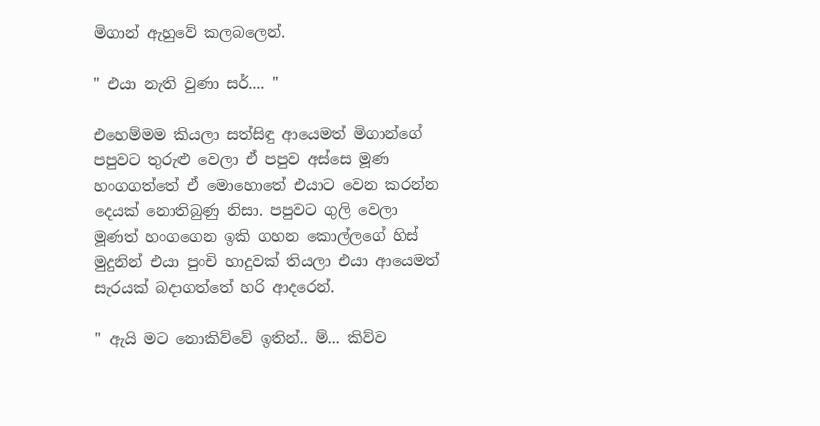මිගාන් ඇහුවේ කලබලෙන්.

" එයා නැති වුණා සර්.... "

එහෙම්මම කියලා සත්සිඳු ආයෙමත් මිගාන්ගේ පපුවට තුරුළු වෙලා ඒ පපුව අස්සෙ මූණ හංගගත්තේ ඒ මොහොතේ එයාට වෙන කරන්න දෙයක් නොතිබුණු නිසා. පපුවට ගුලි වෙලා මූණත් හංගගෙන ඉකි ගහන කොල්ලගේ හිස් මුදුනින් එයා පුංචි හාදුවක් තියලා එයා ආයෙමත් සැරයක් බදාගත්තේ හරි ආදරෙන්.

" ඇයි මට නොකිව්වේ ඉතින්.. ම්... කිව්ව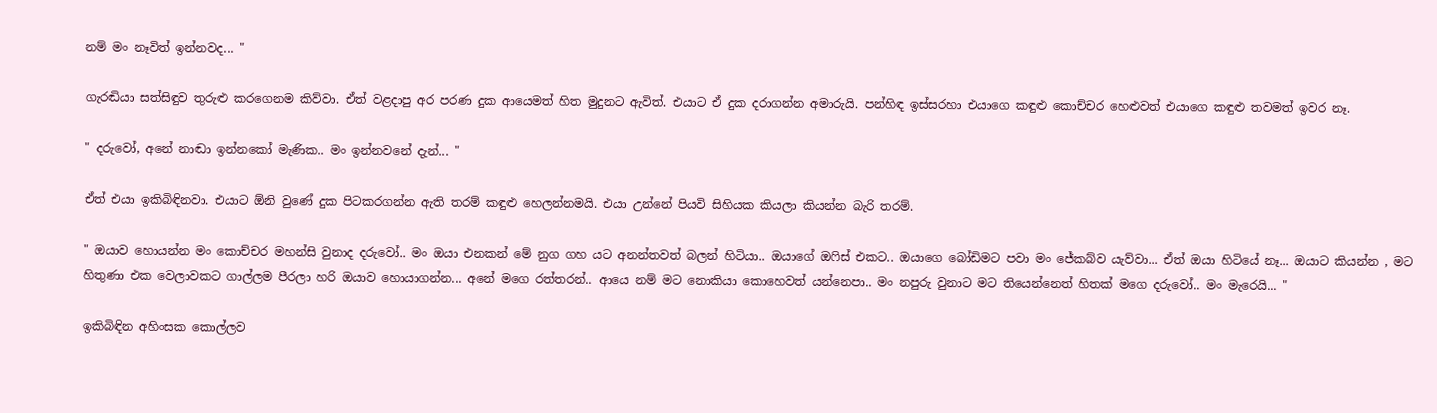නම් මං නෑවිත් ඉන්නවද... "

ගැරඬියා සත්සිඳුව තුරුළු කරගෙනම කිව්වා. ඒත් වළදාපු අර පරණ දුක ආයෙමත් හිත මුදුනට ඇවිත්. එයාට ඒ දුක දරාගන්න අමාරුයි. පන්හිඳ ඉස්සරහා එයාගෙ කඳුළු කොච්චර හෙළුවත් එයාගෙ කඳුළු තවමත් ඉවර නෑ.

" දරුවෝ, අනේ නාඬා ඉන්නකෝ මැණික.. මං ඉන්නවනේ දැන්... "

ඒත් එයා ඉකිබිඳිනවා. එයාට ඕනි වුණේ දුක පිටකරගන්න ඇති තරම් කඳුළු හෙලන්නමයි. එයා උන්නේ පියවි සිහියක කියලා කියන්න බැරි තරම්.

" ඔයාව හොයන්න මං කොච්චර මහන්සි වුනාද දරුවෝ.. මං ඔයා එනකන් මේ නුග ගහ යට අනන්තවත් බලන් හිටියා.. ඔයාගේ ඔෆිස් එකට.. ඔයාගෙ බෝඩිමට පවා මං ජේකබ්ව යැව්වා... ඒත් ඔයා හිටියේ නෑ... ඔයාට කියන්න , මට හිතුණා එක වෙලාවකට ගාල්ලම පීරලා හරි ඔයාව හොයාගන්න... අනේ මගෙ රත්තරන්.. ආයෙ නම් මට නොකියා කොහෙවත් යන්නෙපා.. මං නපුරු වුනාට මට තියෙන්නෙත් හිතක් මගෙ දරුවෝ.. මං මැරෙයි... "

ඉකිබිඳින අහිංසක කොල්ලව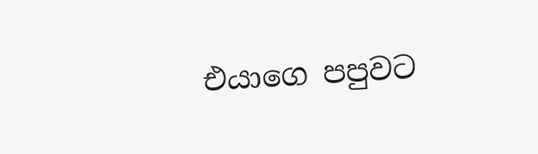එයාගෙ පපුවට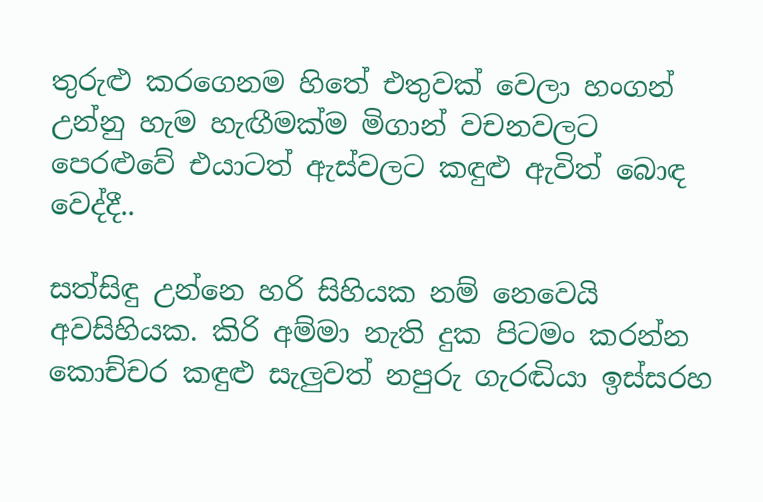තුරුළු කරගෙනම හිතේ එතුවක් වෙලා හංගන් උන්නු හැම හැඟීමක්ම මිගාන් වචනවලට පෙරළුවේ එයාටත් ඇස්වලට කඳුළු ඇවිත් බොඳ වෙද්දී..

සත්සිඳු උන්නෙ හරි සිහියක නම් නෙවෙයි අවසිහියක. කිරි අම්මා නැති දුක පිටමං කරන්න කොච්චර කඳුළු සැලුවත් නපුරු ගැරඬියා ඉස්සරහ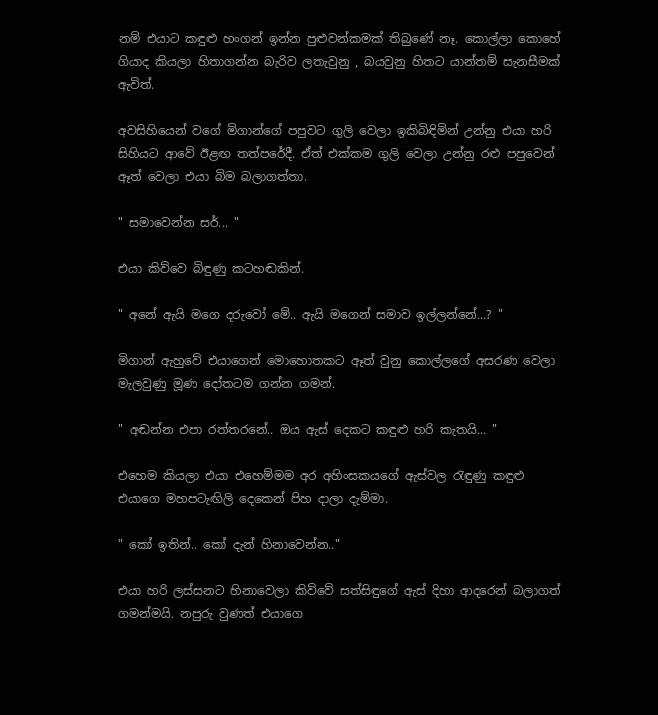නම් එයාට කඳුළු හංගන් ඉන්න පුළුවන්කමක් තිබුණේ නෑ. කොල්ලා කොහේ ගියාද කියලා හිතාගන්න බැරිව ලතැවුනු , බයවුනු හිතට යාන්තම් සැනසීමක් ඇවිත්.

අවසිහියෙන් වගේ මිගාන්ගේ පපුවට ගුලි වෙලා ඉකිබිඳිමින් උන්නු එයා හරි සිහියට ආවේ ඊළඟ තත්පරේදී. ඒත් එක්කම ගුලි වෙලා උන්නු රළු පපුවෙන් ඈත් වෙලා එයා බිම බලාගත්තා.

" සමාවෙන්න සර්... "

එයා කිව්වෙ බිඳුණු කටහඬකින්.

" අනේ ඇයි මගෙ දරුවෝ මේ.. ඇයි මගෙන් සමාව ඉල්ලන්නේ...? "

මිගාන් ඇහුවේ එයාගෙන් මොහොතකට ඈත් වුනු කොල්ලගේ අසරණ වෙලා මැලවුණු මූණ දෝතටම ගන්න ගමන්.

" අඬන්න එපා රත්තරනේ.. ඔය ඇස් දෙකට කඳුළු හරි කැතයි... "

එහෙම කියලා එයා එහෙම්මම අර අහිංසකයගේ ඇස්වල රැඳුණු කඳුළු එයාගෙ මහපටැඟිලි දෙකෙන් පිහ දාලා දැම්මා.

" කෝ ඉතින්.. කෝ දැන් හිනාවෙන්න.."

එයා හරි ලස්සනට හිනාවෙලා කිව්වේ සත්සිඳුගේ ඇස් දිහා ආදරෙන් බලාගත් ගමන්මයි. නපුරු වුණත් එයාගෙ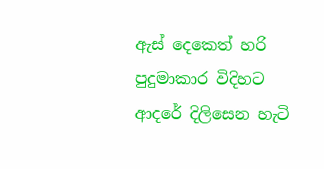ඇස් දෙකෙත් හරි පුදුමාකාර විදිහට ආදරේ දිලිසෙන හැටි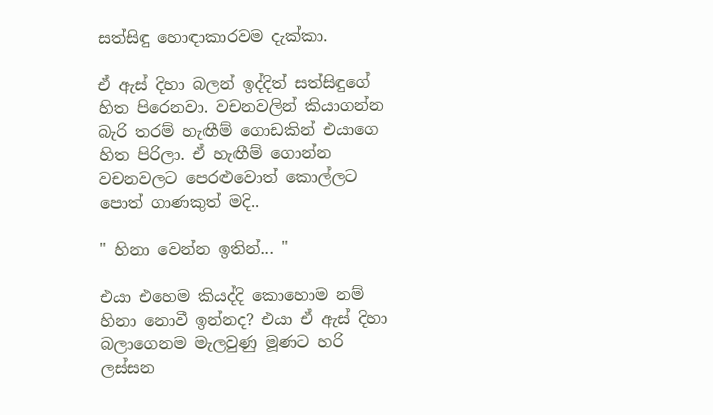සත්සිඳු හොඳාකාරවම දැක්කා.

ඒ ඇස් දිහා බලන් ඉද්දිත් සත්සිඳුගේ හිත පිරෙනවා. වචනවලින් කියාගන්න බැරි තරම් හැඟීම් ගොඩකින් එයාගෙ හිත පිරිලා. ඒ හැඟීම් ගොන්න වචනවලට පෙරළුවොත් කොල්ලට පොත් ගාණකුත් මදි..

" හිනා වෙන්න ඉතින්... "

එයා එහෙම කියද්දි කොහොම නම් හිනා නොවී ඉන්නද? එයා ඒ ඇස් දිහා බලාගෙනම මැලවුණු මූණට හරි ලස්සන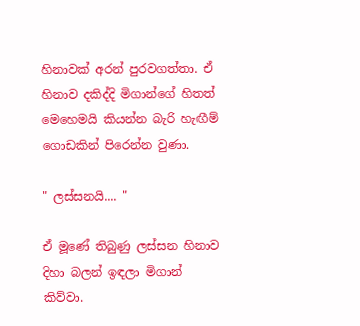හිනාවක් අරන් පුරවගත්තා. ඒ හිනාව දකිද්දි මිගාන්ගේ හිතත් මෙහෙමයි කියන්න බැරි හැඟීම් ගොඩකින් පිරෙන්න වුණා.

" ලස්සනයි.... "

ඒ මූණේ තිබුණු ලස්සන හිනාව දිහා බලන් ඉඳලා මිගාන් කිව්වා.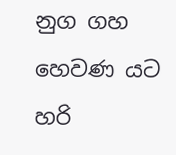නුග ගහ හෙවණ යට හරි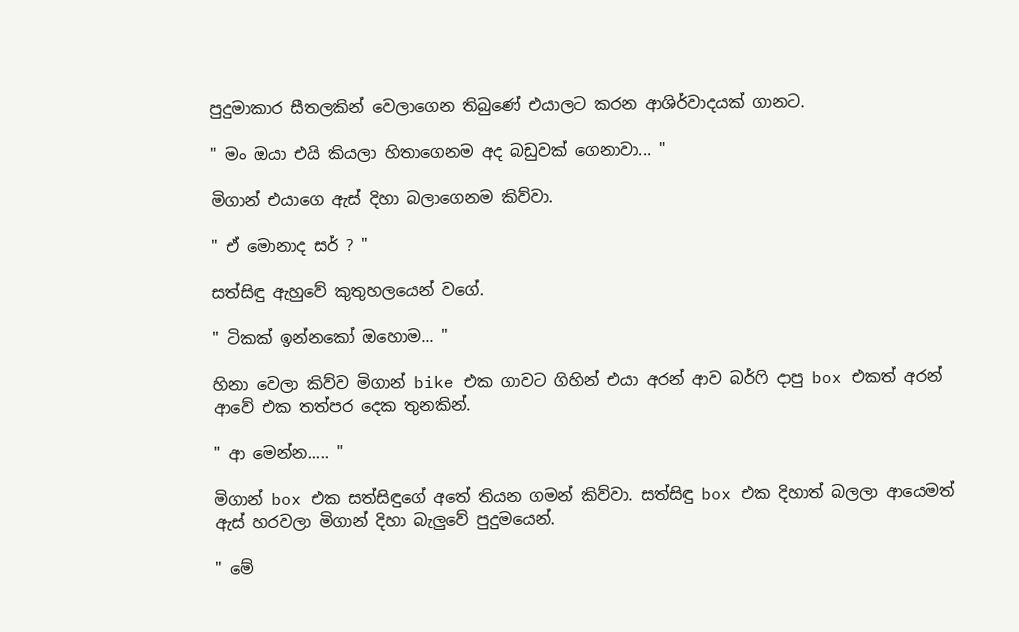පුදුමාකාර සීතලකින් වෙලාගෙන තිබුණේ එයාලට කරන ආශිර්වාදයක් ගානට.

" මං ඔයා එයි කියලා හිතාගෙනම අද බඩුවක් ගෙනාවා... "

මිගාන් එයාගෙ ඇස් දිහා බලාගෙනම කිව්වා.

" ඒ මොනාද සර් ? "

සත්සිඳු ඇහුවේ කුතුහලයෙන් වගේ.

" ටිකක් ඉන්නකෝ ඔහොම... "

හිනා වෙලා කිව්ව මිගාන් bike එක ගාවට ගිහින් එයා අරන් ආව බර්ෆි දාපු box එකත් අරන් ආවේ එක තත්පර දෙක තුනකින්.

" ආ මෙන්න..... "

මිගාන් box එක සත්සිඳුගේ අතේ තියන ගමන් කිව්වා. සත්සිඳු box එක දිහාත් බලලා ආයෙමත් ඇස් හරවලා මිගාන් දිහා බැලුවේ පුදුමයෙන්.

" මේ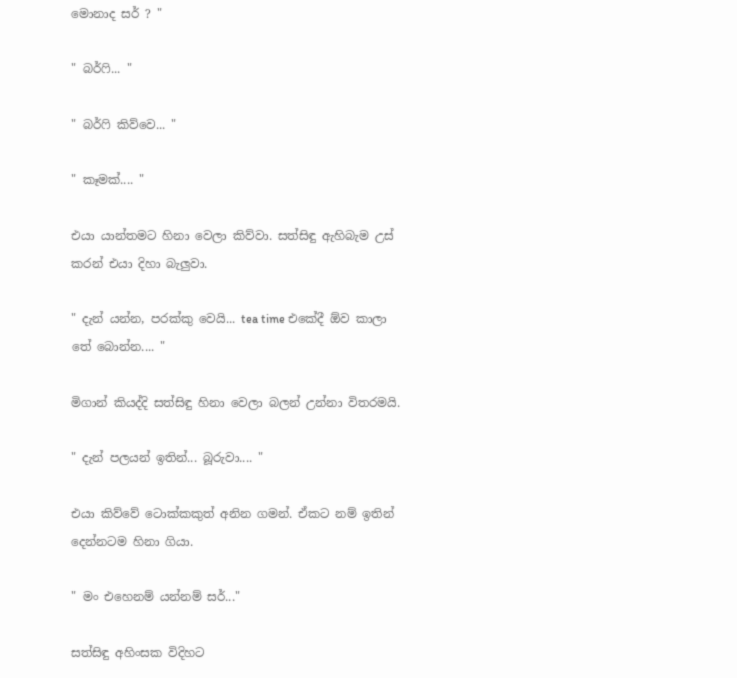මොනාද සර් ? "

" බර්ෆි... "

" බර්ෆි කිව්වෙ... "

" කෑමක්.... "

එයා යාන්තමට හිනා වෙලා කිව්වා. සත්සිඳු ඇහිබැම උස් කරන් එයා දිහා බැලුවා.

" දැන් යන්න, පරක්කු වෙයි... tea time එකේදී ඕව කාලා තේ බොන්න.... "

මිගාන් කියද්දි සත්සිඳු හිනා වෙලා බලන් උන්නා විතරමයි.

" දැන් පලයන් ඉතින්... බූරුවා.... "

එයා කිව්වේ ටොක්කකුත් අනින ගමන්. ඒකට නම් ඉතින් දෙන්නටම හිනා ගියා.

" මං එහෙනම් යන්නම් සර්..."

සත්සිඳු අහිංසක විදිහට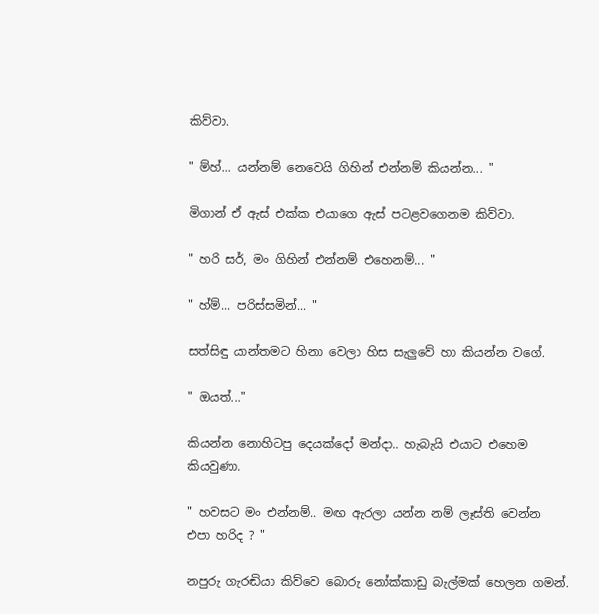කිව්වා.

" ම්හ්... යන්නම් නෙවෙයි ගිහින් එන්නම් කියන්න... "

මිගාන් ඒ ඇස් එක්ක එයාගෙ ඇස් පටළවගෙනම කිව්වා.

" හරි සර්, මං ගිහින් එන්නම් එහෙනම්... "

" හ්ම්... පරිස්සමින්... "

සත්සිඳු යාන්තමට හිනා වෙලා හිස සැලුවේ හා කියන්න වගේ.

" ඔයත්..."

කියන්න නොහිටපු දෙයක්දෝ මන්දා.. හැබැයි එයාට එහෙම කියවුණා.

" හවසට මං එන්නම්.. මඟ ඇරලා යන්න නම් ලෑස්ති වෙන්න එපා හරිද ? "

නපුරු ගැරඬියා කිව්වෙ බොරු නෝක්කාඩු බැල්මක් හෙලන ගමන්.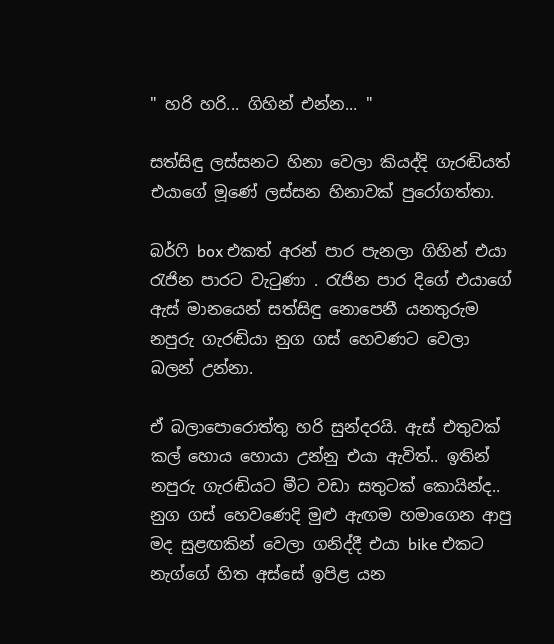" හරි හරි... ගිහින් එන්න... "

සත්සිඳු ලස්සනට හිනා වෙලා කියද්දි ගැරඬියත් එයාගේ මූණේ ලස්සන හිනාවක් පුරෝගත්තා.

බර්ෆි box එකත් අරන් පාර පැනලා ගිහින් එයා රැජින පාරට වැටුණා . රැජින පාර දිගේ එයාගේ ඇස් මානයෙන් සත්සිඳු නොපෙනී යනතුරුම නපුරු ගැරඬියා නුග ගස් හෙවණට වෙලා බලන් උන්නා.

ඒ බලාපොරොත්තු හරි සුන්දරයි. ඇස් එතුවක් කල් හොය හොයා උන්නු එයා ඇවිත්.. ඉතින් නපුරු ගැරඬියට මීට වඩා සතුටක් කොයින්ද.. නුග ගස් හෙවණෙදි මුළු ඇඟම හමාගෙන ආපු මද සුළඟකින් වෙලා ගනිද්දී එයා bike එකට නැග්ගේ හිත අස්සේ ඉපිළ යන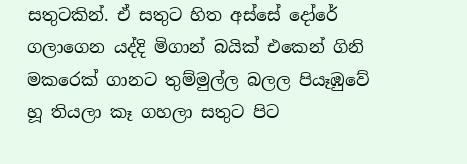සතුටකින්. ඒ සතුට හිත අස්සේ දෝරේ ගලාගෙන යද්දි මිගාන් බයික් එකෙන් ගිනි මකරෙක් ගානට තුම්මුල්ල බලල පියෑඹුවේ හූ තියලා කෑ ගහලා සතුට පිට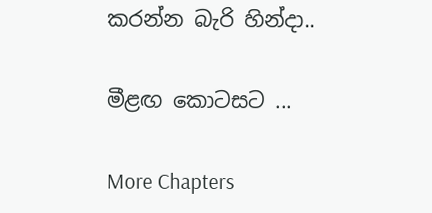කරන්න බැරි හින්දා..

මීළඟ කොටසට ...

More Chapters